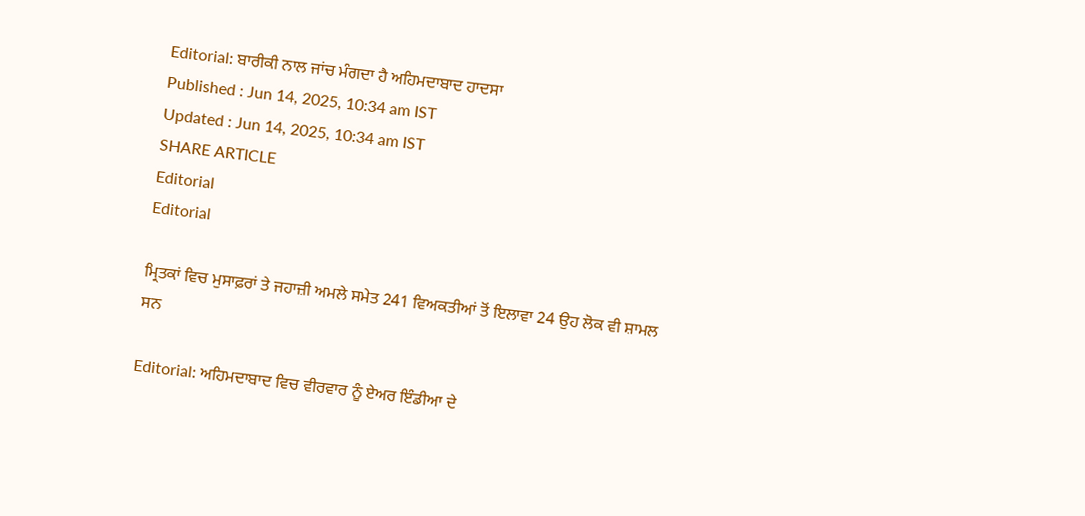Editorial: ਬਾਰੀਕੀ ਨਾਲ ਜਾਂਚ ਮੰਗਦਾ ਹੈ ਅਹਿਮਦਾਬਾਦ ਹਾਦਸਾ
Published : Jun 14, 2025, 10:34 am IST
Updated : Jun 14, 2025, 10:34 am IST
SHARE ARTICLE
Editorial
Editorial

ਮ੍ਰਿਤਕਾਂ ਵਿਚ ਮੁਸਾਫ਼ਰਾਂ ਤੇ ਜਹਾਜ਼ੀ ਅਮਲੇ ਸਮੇਤ 241 ਵਿਅਕਤੀਆਂ ਤੋਂ ਇਲਾਵਾ 24 ਉਹ ਲੋਕ ਵੀ ਸ਼ਾਮਲ ਸਨ

Editorial: ਅਹਿਮਦਾਬਾਦ ਵਿਚ ਵੀਰਵਾਰ ਨੂੰ ਏਅਰ ਇੰਡੀਆ ਦੇ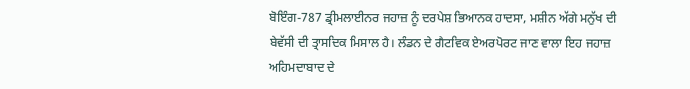ਬੋਇੰਗ-787 ਡ੍ਰੀਮਲਾਈਨਰ ਜਹਾਜ਼ ਨੂੰ ਦਰਪੇਸ਼ ਭਿਆਨਕ ਹਾਦਸਾ, ਮਸ਼ੀਨ ਅੱਗੇ ਮਨੁੱਖ ਦੀ ਬੇਵੱਸੀ ਦੀ ਤ੍ਰਾਸਦਿਕ ਮਿਸਾਲ ਹੈ। ਲੰਡਨ ਦੇ ਗੈਟਵਿਕ ਏਅਰਪੋਰਟ ਜਾਣ ਵਾਲਾ ਇਹ ਜਹਾਜ਼ ਅਹਿਮਦਾਬਾਦ ਦੇ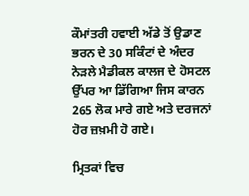ਕੌਮਾਂਤਰੀ ਹਵਾਈ ਅੱਡੇ ਤੋਂ ਉਡਾਣ ਭਰਨ ਦੇ 30 ਸਕਿੰਟਾਂ ਦੇ ਅੰਦਰ ਨੇੜਲੇ ਮੈਡੀਕਲ ਕਾਲਜ ਦੇ ਹੋਸਟਲ ਉੱਪਰ ਆ ਡਿੱਗਿਆ ਜਿਸ ਕਾਰਨ 265 ਲੋਕ ਮਾਰੇ ਗਏ ਅਤੇ ਦਰਜਨਾਂ ਹੋਰ ਜ਼ਖ਼ਮੀ ਹੋ ਗਏ।

ਮ੍ਰਿਤਕਾਂ ਵਿਚ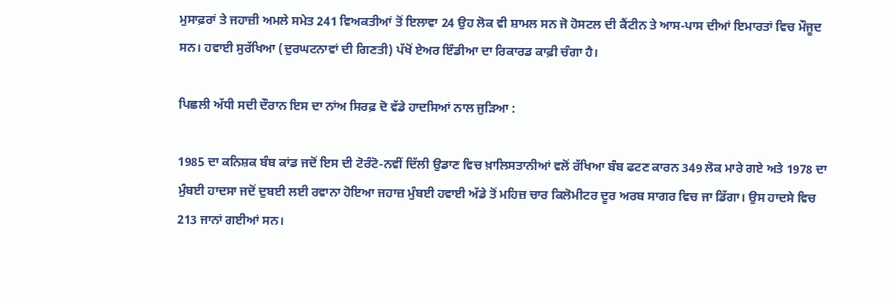ਮੁਸਾਫ਼ਰਾਂ ਤੇ ਜਹਾਜ਼ੀ ਅਮਲੇ ਸਮੇਤ 241 ਵਿਅਕਤੀਆਂ ਤੋਂ ਇਲਾਵਾ 24 ਉਹ ਲੋਕ ਵੀ ਸ਼ਾਮਲ ਸਨ ਜੋ ਹੋਸਟਲ ਦੀ ਕੈਂਟੀਨ ਤੇ ਆਸ-ਪਾਸ ਦੀਆਂ ਇਮਾਰਤਾਂ ਵਿਚ ਮੌਜੂਦ ਸਨ। ਹਵਾਈ ਸੁਰੱਖਿਆ (ਦੁਰਘਟਨਾਵਾਂ ਦੀ ਗਿਣਤੀ) ਪੱਖੋਂ ਏਅਰ ਇੰਡੀਆ ਦਾ ਰਿਕਾਰਡ ਕਾਫ਼ੀ ਚੰਗਾ ਹੈ।

ਪਿਛਲੀ ਅੱਧੀ ਸਦੀ ਦੌਰਾਨ ਇਸ ਦਾ ਨਾਂਅ ਸਿਰਫ਼ ਦੋ ਵੱਡੇ ਹਾਦਸਿਆਂ ਨਾਲ ਜੁੜਿਆ :

1985 ਦਾ ਕਨਿਸ਼ਕ ਬੰਬ ਕਾਂਡ ਜਦੋਂ ਇਸ ਦੀ ਟੋਰੰਟੋ-ਨਵੀਂ ਦਿੱਲੀ ਉਡਾਣ ਵਿਚ ਖ਼ਾਲਿਸਤਾਨੀਆਂ ਵਲੋਂ ਰੱਖਿਆ ਬੰਬ ਫਟਣ ਕਾਰਨ 349 ਲੋਕ ਮਾਰੇ ਗਏ ਅਤੇ 1978 ਦਾ ਮੁੰਬਈ ਹਾਦਸਾ ਜਦੋਂ ਦੁਬਈ ਲਈ ਰਵਾਨਾ ਹੋਇਆ ਜਹਾਜ਼ ਮੁੰਬਈ ਹਵਾਈ ਅੱਡੇ ਤੋਂ ਮਹਿਜ਼ ਚਾਰ ਕਿਲੋਮੀਟਰ ਦੂਰ ਅਰਬ ਸਾਗਰ ਵਿਚ ਜਾ ਡਿੱਗਾ। ਉਸ ਹਾਦਸੇ ਵਿਚ 213 ਜਾਨਾਂ ਗਈਆਂ ਸਨ।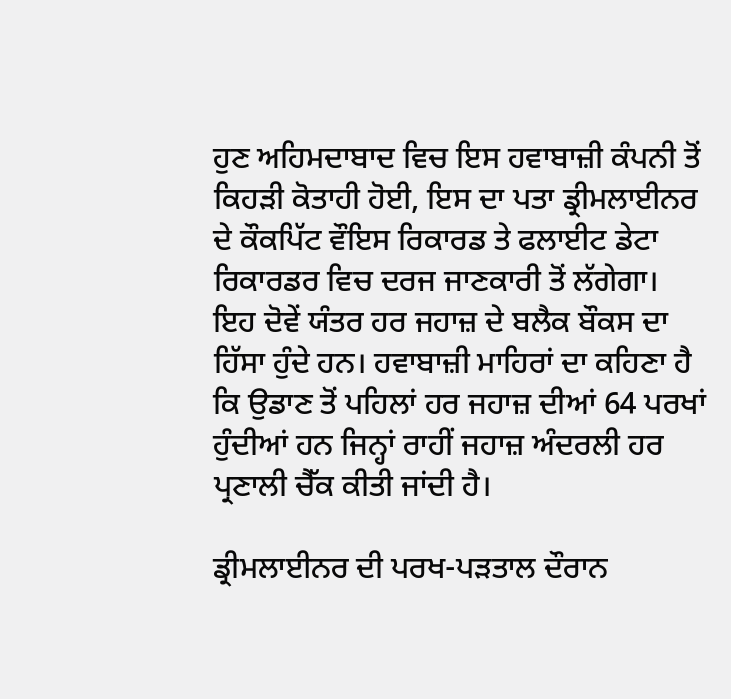ਹੁਣ ਅਹਿਮਦਾਬਾਦ ਵਿਚ ਇਸ ਹਵਾਬਾਜ਼ੀ ਕੰਪਨੀ ਤੋਂ ਕਿਹੜੀ ਕੋਤਾਹੀ ਹੋਈ, ਇਸ ਦਾ ਪਤਾ ਡ੍ਰੀਮਲਾਈਨਰ ਦੇ ਕੌਕਪਿੱਟ ਵੌਇਸ ਰਿਕਾਰਡ ਤੇ ਫਲਾਈਟ ਡੇਟਾ ਰਿਕਾਰਡਰ ਵਿਚ ਦਰਜ ਜਾਣਕਾਰੀ ਤੋਂ ਲੱਗੇਗਾ। ਇਹ ਦੋਵੇਂ ਯੰਤਰ ਹਰ ਜਹਾਜ਼ ਦੇ ਬਲੈਕ ਬੌਕਸ ਦਾ ਹਿੱਸਾ ਹੁੰਦੇ ਹਨ। ਹਵਾਬਾਜ਼ੀ ਮਾਹਿਰਾਂ ਦਾ ਕਹਿਣਾ ਹੈ ਕਿ ਉਡਾਣ ਤੋਂ ਪਹਿਲਾਂ ਹਰ ਜਹਾਜ਼ ਦੀਆਂ 64 ਪਰਖਾਂ ਹੁੰਦੀਆਂ ਹਨ ਜਿਨ੍ਹਾਂ ਰਾਹੀਂ ਜਹਾਜ਼ ਅੰਦਰਲੀ ਹਰ ਪ੍ਰਣਾਲੀ ਚੈੱਕ ਕੀਤੀ ਜਾਂਦੀ ਹੈ।

ਡ੍ਰੀਮਲਾਈਨਰ ਦੀ ਪਰਖ-ਪੜਤਾਲ ਦੌਰਾਨ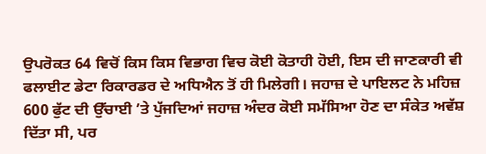ਉਪਰੋਕਤ 64 ਵਿਚੋਂ ਕਿਸ ਕਿਸ ਵਿਭਾਗ ਵਿਚ ਕੋਈ ਕੋਤਾਹੀ ਹੋਈ, ਇਸ ਦੀ ਜਾਣਕਾਰੀ ਵੀ ਫਲਾਈਟ ਡੇਟਾ ਰਿਕਾਰਡਰ ਦੇ ਅਧਿਐਨ ਤੋਂ ਹੀ ਮਿਲੇਗੀ। ਜਹਾਜ਼ ਦੇ ਪਾਇਲਟ ਨੇ ਮਹਿਜ਼ 600 ਫੁੱਟ ਦੀ ਉੱਚਾਈ ’ਤੇ ਪੁੱਜਦਿਆਂ ਜਹਾਜ਼ ਅੰਦਰ ਕੋਈ ਸਮੱਸਿਆ ਹੋਣ ਦਾ ਸੰਕੇਤ ਅਵੱਸ਼ ਦਿੱਤਾ ਸੀ, ਪਰ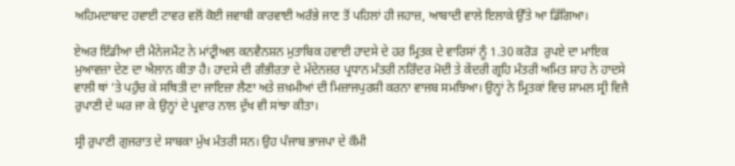ਅਹਿਮਦਾਬਾਦ ਹਵਾਈ ਟਾਵਰ ਵਲੋਂ ਕੋਈ ਜਵਾਬੀ ਕਾਰਵਾਈ ਅਰੰਭੇ ਜਾਣ ਤੋਂ ਪਹਿਲਾਂ ਹੀ ਜਹਾਜ਼, ਆਬਾਦੀ ਵਾਲੇ ਇਲਾਕੇ ਉੱਤੇ ਆ ਡਿੱਗਿਆ।

ਏਅਰ ਇੰਡੀਆ ਦੀ ਮੈਨੇਜਮੈਂਟ ਨੇ ਮਾਂਟ੍ਰੀਅਲ ਕਨਵੈਨਸ਼ਨ ਮੁਤਾਬਿਕ ਹਵਾਈ ਹਾਦਸੇ ਦੇ ਹਰ ਮ੍ਰਿਤਕ ਦੇ ਵਾਰਿਸਾਂ ਨੂੰ 1.30 ਕਰੋੜ  ਰੁਪਏ ਦਾ ਮਾਇਕ ਮੁਆਵਜ਼ਾ ਦੇਣ ਦਾ ਐਲਾਨ ਕੀਤਾ ਹੈ। ਹਾਦਸੇ ਦੀ ਗੰਭੀਰਤਾ ਦੇ ਮੱਦੇਨਜ਼ਰ ਪ੍ਰਧਾਨ ਮੰਤਰੀ ਨਰਿੰਦਰ ਮੋਦੀ ਤੇ ਕੇਂਦਰੀ ਗ੍ਰਹਿ ਮੰਤਰੀ ਅਮਿਤ ਸ਼ਾਹ ਨੇ ਹਾਦਸੇ ਵਾਲੀ ਥਾਂ ’ਤੇ ਪਹੁੰਚ ਕੇ ਸਥਿਤੀ ਦਾ ਜਾਇਜ਼ਾ ਲੈਣਾ ਅਤੇ ਜ਼ਖ਼ਮੀਆਂ ਦੀ ਮਿਜ਼ਾਜਪੁਰਸ਼ੀ ਕਰਨਾ ਵਾਜਬ ਸਮਝਿਆ। ਉਨ੍ਹਾਂ ਨੇ ਮ੍ਰਿਤਕਾਂ ਵਿਚ ਸ਼ਾਮਲ ਸ੍ਰੀ ਵਿਜੈ ਰੁਪਾਣੀ ਦੇ ਘਰ ਜਾ ਕੇ ਉਨ੍ਹਾਂ ਦੇ ਪ੍ਰਵਾਰ ਨਾਲ ਦੁੱਖ ਵੀ ਸਾਂਝਾ ਕੀਤਾ।

ਸ੍ਰੀ ਰੁਪਾਣੀ ਗੁਜਰਾਤ ਦੇ ਸਾਬਕਾ ਮੁੱਖ ਮੰਤਰੀ ਸਨ। ਉਹ ਪੰਜਾਬ ਭਾਜਪਾ ਦੇ ਕੌਮੀ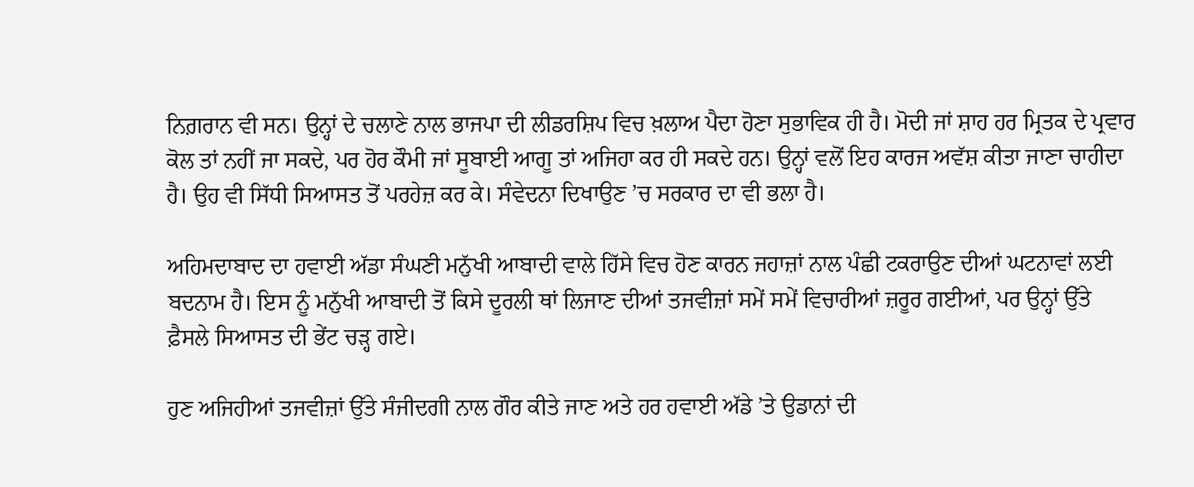ਨਿਗ਼ਰਾਨ ਵੀ ਸਨ। ਉਨ੍ਹਾਂ ਦੇ ਚਲਾਣੇ ਨਾਲ ਭਾਜਪਾ ਦੀ ਲੀਡਰਸ਼ਿਪ ਵਿਚ ਖ਼ਲਾਅ ਪੈਦਾ ਹੋਣਾ ਸੁਭਾਵਿਕ ਹੀ ਹੈ। ਮੋਦੀ ਜਾਂ ਸ਼ਾਹ ਹਰ ਮ੍ਰਿਤਕ ਦੇ ਪ੍ਰਵਾਰ ਕੋਲ ਤਾਂ ਨਹੀਂ ਜਾ ਸਕਦੇ, ਪਰ ਹੋਰ ਕੌਮੀ ਜਾਂ ਸੂਬਾਈ ਆਗੂ ਤਾਂ ਅਜਿਹਾ ਕਰ ਹੀ ਸਕਦੇ ਹਨ। ਉਨ੍ਹਾਂ ਵਲੋਂ ਇਹ ਕਾਰਜ ਅਵੱਸ਼ ਕੀਤਾ ਜਾਣਾ ਚਾਹੀਦਾ ਹੈ। ਉਹ ਵੀ ਸਿੱਧੀ ਸਿਆਸਤ ਤੋਂ ਪਰਹੇਜ਼ ਕਰ ਕੇ। ਸੰਵੇਦਨਾ ਦਿਖਾਉਣ ’ਚ ਸਰਕਾਰ ਦਾ ਵੀ ਭਲਾ ਹੈ।

ਅਹਿਮਦਾਬਾਦ ਦਾ ਹਵਾਈ ਅੱਡਾ ਸੰਘਣੀ ਮਨੁੱਖੀ ਆਬਾਦੀ ਵਾਲੇ ਹਿੱਸੇ ਵਿਚ ਹੋਣ ਕਾਰਨ ਜਹਾਜ਼ਾਂ ਨਾਲ ਪੰਛੀ ਟਕਰਾਉਣ ਦੀਆਂ ਘਟਨਾਵਾਂ ਲਈ ਬਦਨਾਮ ਹੈ। ਇਸ ਨੂੰ ਮਨੁੱਖੀ ਆਬਾਦੀ ਤੋਂ ਕਿਸੇ ਦੂਰਲੀ ਥਾਂ ਲਿਜਾਣ ਦੀਆਂ ਤਜਵੀਜ਼ਾਂ ਸਮੇਂ ਸਮੇਂ ਵਿਚਾਰੀਆਂ ਜ਼ਰੂਰ ਗਈਆਂ, ਪਰ ਉਨ੍ਹਾਂ ਉੱਤੇ ਫ਼ੈਸਲੇ ਸਿਆਸਤ ਦੀ ਭੇਂਟ ਚੜ੍ਹ ਗਏ।

ਹੁਣ ਅਜਿਹੀਆਂ ਤਜਵੀਜ਼ਾਂ ਉੱਤੇ ਸੰਜੀਦਗੀ ਨਾਲ ਗੌਰ ਕੀਤੇ ਜਾਣ ਅਤੇ ਹਰ ਹਵਾਈ ਅੱਡੇ ’ਤੇ ਉਡਾਨਾਂ ਦੀ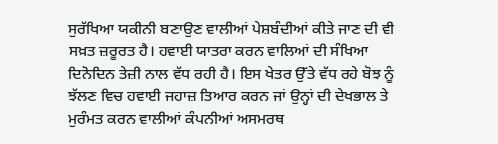ਸੁਰੱਖਿਆ ਯਕੀਨੀ ਬਣਾਉਣ ਵਾਲੀਆਂ ਪੇਸ਼ਬੰਦੀਆਂ ਕੀਤੇ ਜਾਣ ਦੀ ਵੀ ਸਖ਼ਤ ਜ਼ਰੂਰਤ ਹੈ। ਹਵਾਈ ਯਾਤਰਾ ਕਰਨ ਵਾਲਿਆਂ ਦੀ ਸੰਖਿਆ ਦਿਨੋਦਿਨ ਤੇਜ਼ੀ ਨਾਲ ਵੱਧ ਰਹੀ ਹੈ। ਇਸ ਖੇਤਰ ਉੱਤੇ ਵੱਧ ਰਹੇ ਬੋਝ ਨੂੰ ਝੱਲਣ ਵਿਚ ਹਵਾਈ ਜਹਾਜ਼ ਤਿਆਰ ਕਰਨ ਜਾਂ ਉਨ੍ਹਾਂ ਦੀ ਦੇਖਭਾਲ ਤੇ ਮੁਰੰਮਤ ਕਰਨ ਵਾਲੀਆਂ ਕੰਪਨੀਆਂ ਅਸਮਰਥ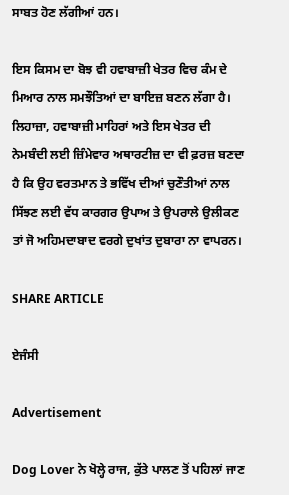ਸਾਬਤ ਹੋਣ ਲੱਗੀਆਂ ਹਨ।

ਇਸ ਕਿਸਮ ਦਾ ਬੋਝ ਵੀ ਹਵਾਬਾਜ਼ੀ ਖੇਤਰ ਵਿਚ ਕੰਮ ਦੇ ਮਿਆਰ ਨਾਲ ਸਮਝੌਤਿਆਂ ਦਾ ਬਾਇਜ਼ ਬਣਨ ਲੱਗਾ ਹੈ। ਲਿਹਾਜ਼ਾ, ਹਵਾਬਾਜ਼ੀ ਮਾਹਿਰਾਂ ਅਤੇ ਇਸ ਖੇਤਰ ਦੀ ਨੇਮਬੰਦੀ ਲਈ ਜ਼ਿੰਮੇਵਾਰ ਅਥਾਰਟੀਜ਼ ਦਾ ਵੀ ਫ਼ਰਜ਼ ਬਣਦਾ ਹੈ ਕਿ ਉਹ ਵਰਤਮਾਨ ਤੇ ਭਵਿੱਖ ਦੀਆਂ ਚੁਣੌਤੀਆਂ ਨਾਲ ਸਿੱਝਣ ਲਈ ਵੱਧ ਕਾਰਗਰ ਉਪਾਅ ਤੇ ਉਪਰਾਲੇ ਉਲੀਕਣ ਤਾਂ ਜੋ ਅਹਿਮਦਾਬਾਦ ਵਰਗੇ ਦੁਖਾਂਤ ਦੁਬਾਰਾ ਨਾ ਵਾਪਰਨ।

SHARE ARTICLE

ਏਜੰਸੀ

Advertisement

Dog Lover ਨੇ ਖੋਲ੍ਹੇ ਰਾਜ, ਕੁੱਤੇ ਪਾਲਣ ਤੋਂ ਪਹਿਲਾਂ ਜਾਣ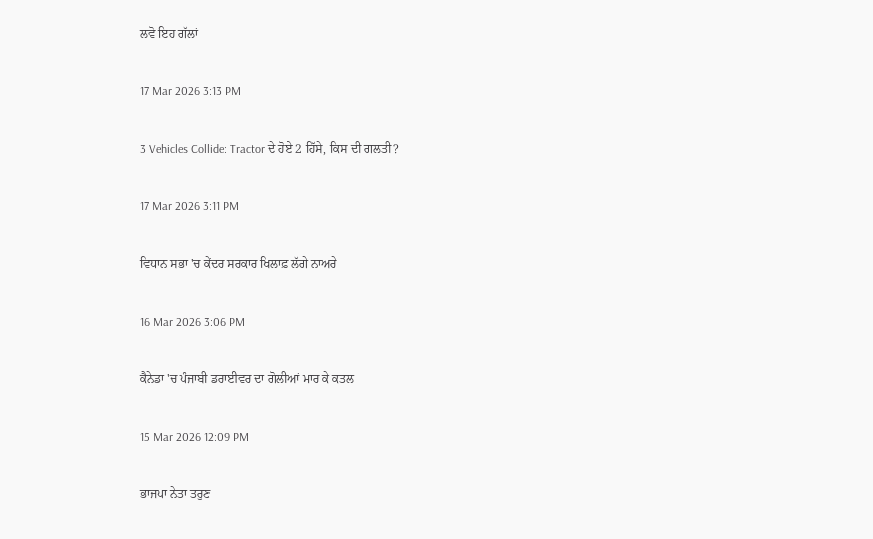ਲਵੋ ਇਹ ਗੱਲਾਂ

17 Mar 2026 3:13 PM

3 Vehicles Collide: Tractor ਦੇ ਹੋਏ 2 ਹਿੱਸੇ, ਕਿਸ ਦੀ ਗਲਤੀ?

17 Mar 2026 3:11 PM

ਵਿਧਾਨ ਸਭਾ 'ਚ ਕੇਂਦਰ ਸਰਕਾਰ ਖਿਲਾਫ਼ ਲੱਗੇ ਨਾਅਰੇ

16 Mar 2026 3:06 PM

ਕੈਨੇਡਾ 'ਚ ਪੰਜਾਬੀ ਡਰਾਈਵਰ ਦਾ ਗੋਲੀਆਂ ਮਾਰ ਕੇ ਕਤਲ

15 Mar 2026 12:09 PM

ਭਾਜਪਾ ਨੇਤਾ ਤਰੁਣ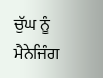ਚੁੱਘ ਨੂੰ ਮੈਨੇਜਿੰਗ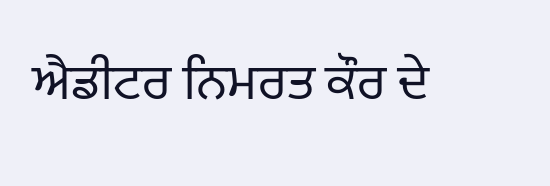ਐਡੀਟਰ ਨਿਮਰਤ ਕੌਰ ਦੇ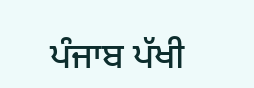ਪੰਜਾਬ ਪੱਖੀ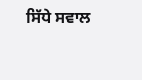ਸਿੱਧੇ ਸਵਾਲ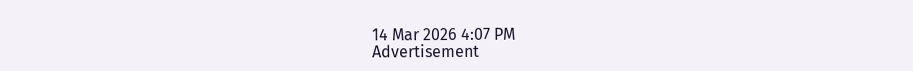14 Mar 2026 4:07 PM
Advertisement